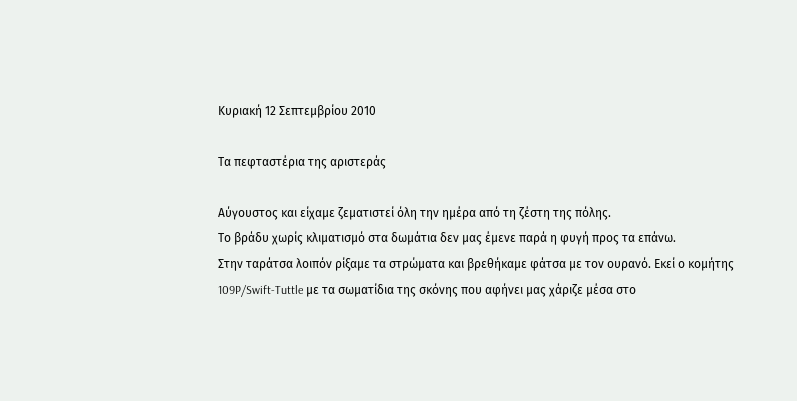Κυριακή 12 Σεπτεμβρίου 2010

Τα πεφταστέρια της αριστεράς

Αύγουστος και είχαμε ζεματιστεί όλη την ημέρα από τη ζέστη της πόλης.
Το βράδυ χωρίς κλιματισμό στα δωμάτια δεν μας έμενε παρά η φυγή προς τα επάνω.
Στην ταράτσα λοιπόν ρίξαμε τα στρώματα και βρεθήκαμε φάτσα με τον ουρανό. Εκεί ο κομήτης 109P/Swift-Tuttle με τα σωματίδια της σκόνης που αφήνει μας χάριζε μέσα στο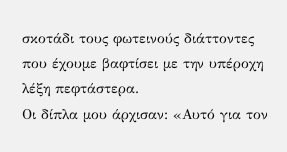σκοτάδι τους φωτεινούς διάττοντες που έχουμε βαφτίσει με την υπέροχη λέξη πεφτάστερα.
Οι δίπλα μου άρχισαν: «Αυτό για τον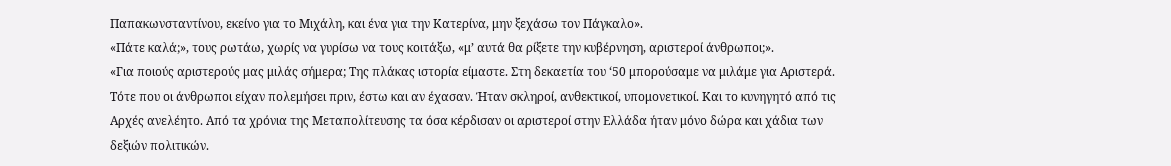Παπακωνσταντίνου, εκείνο για το Μιχάλη, και ένα για την Κατερίνα, μην ξεχάσω τον Πάγκαλο».
«Πάτε καλά;», τους ρωτάω, χωρίς να γυρίσω να τους κοιτάξω, «μ’ αυτά θα ρίξετε την κυβέρνηση, αριστεροί άνθρωποι;».
«Για ποιούς αριστερούς μας μιλάς σήμερα; Της πλάκας ιστορία είμαστε. Στη δεκαετία του ‘50 μπορούσαμε να μιλάμε για Αριστερά. Τότε που οι άνθρωποι είχαν πολεμήσει πριν, έστω και αν έχασαν. Ήταν σκληροί, ανθεκτικοί, υπομονετικοί. Και το κυνηγητό από τις Αρχές ανελέητο. Από τα χρόνια της Μεταπολίτευσης τα όσα κέρδισαν οι αριστεροί στην Ελλάδα ήταν μόνο δώρα και χάδια των δεξιών πολιτικών.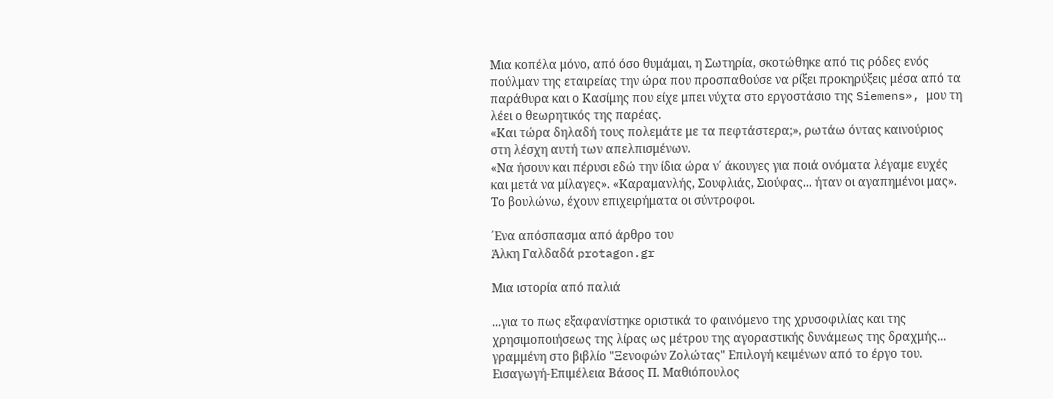Μια κοπέλα μόνο, από όσο θυμάμαι, η Σωτηρία, σκοτώθηκε από τις ρόδες ενός πούλμαν της εταιρείας την ώρα που προσπαθούσε να ρίξει προκηρύξεις μέσα από τα παράθυρα και ο Κασίμης που είχε μπει νύχτα στο εργοστάσιο της Siemens», μου τη λέει ο θεωρητικός της παρέας.
«Και τώρα δηλαδή τους πολεμάτε με τα πεφτάστερα;», ρωτάω όντας καινούριος στη λέσχη αυτή των απελπισμένων.
«Να ήσουν και πέρυσι εδώ την ίδια ώρα ν΄ άκουγες για ποιά ονόματα λέγαμε ευχές και μετά να μίλαγες». «Καραμανλής, Σουφλιάς, Σιούφας... ήταν οι αγαπημένοι μας».
Το βουλώνω, έχουν επιχειρήματα οι σύντροφοι.

΄Ενα απόσπασμα από άρθρο του
Άλκη Γαλδαδά protagon.gr

Mια ιστορία από παλιά

...για το πως εξαφανίστηκε οριστικά το φαινόμενο της χρυσοφιλίας και της χρησιμοποιήσεως της λίρας ως μέτρου της αγοραστικής δυνάμεως της δραχμής...
γραμμένη στο βιβλίο "Ξενοφών Ζολώτας" Επιλογή κειμένων από το έργο του. Εισαγωγή-Επιμέλεια Βάσος Π. Μαθιόπουλος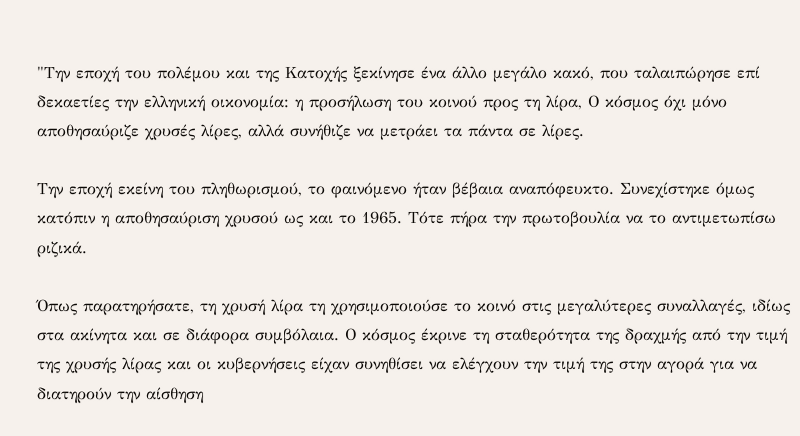"Την εποχή του πολέμου και της Κατοχής ξεκίνησε ένα άλλο μεγάλο κακό, που ταλαιπώρησε επί δεκαετίες την ελληνική οικονομία: η προσήλωση του κοινού προς τη λίρα, Ο κόσμος όχι μόνο αποθησαύριζε χρυσές λίρες, αλλά συνήθιζε να μετράει τα πάντα σε λίρες.

Την εποχή εκείνη του πληθωρισμού, το φαινόμενο ήταν βέβαια αναπόφευκτο. Συνεχίστηκε όμως κατόπιν η αποθησαύριση χρυσού ως και το 1965. Τότε πήρα την πρωτοβουλία να το αντιμετωπίσω ριζικά.

Όπως παρατηρήσατε, τη χρυσή λίρα τη χρησιμοποιούσε το κοινό στις μεγαλύτερες συναλλαγές, ιδίως στα ακίνητα και σε διάφορα συμβόλαια. Ο κόσμος έκρινε τη σταθερότητα της δραχμής από την τιμή της χρυσής λίρας και οι κυβερνήσεις είχαν συνηθίσει να ελέγχουν την τιμή της στην αγορά για να διατηρούν την αίσθηση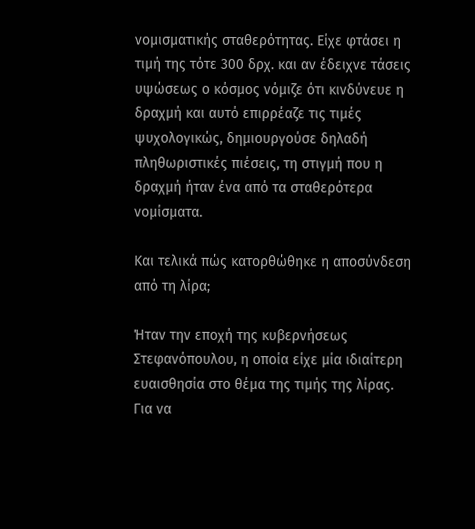νομισματικής σταθερότητας. Είχε φτάσει η τιμή της τότε 300 δρχ. και αν έδειχνε τάσεις υψώσεως ο κόσμος νόμιζε ότι κινδύνευε η δραχμή και αυτό επιρρέαζε τις τιμές ψυχολογικώς, δημιουργούσε δηλαδή πληθωριστικές πιέσεις, τη στιγμή που η δραχμή ήταν ένα από τα σταθερότερα νομίσματα.

Και τελικά πώς κατορθώθηκε η αποσύνδεση από τη λίρα;

Ήταν την εποχή της κυβερνήσεως Στεφανόπουλου, η οποία είχε μία ιδιαίτερη ευαισθησία στο θέμα της τιμής της λίρας. Για να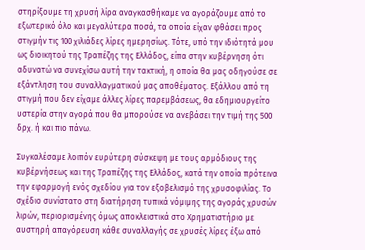στηρίξουμε τη χρυσή λίρα αναγκασθήκαμε να αγοράζουμε από το εξωτερικό όλο και μεγαλύτερα ποσά, τα οποία είχαν φθάσει προς στιγμήν τις 100 χιλιάδες λίρες ημερησίως. Τότε, υπό την ιδιότητά μου ως διοικητού της Τραπέζης της Ελλάδος, είπα στην κυβέρνηση ότι αδυνατώ να συνεχίσω αυτή την τακτική, η οποία θα μας οδηγούσε σε εξάντληση του συναλλαγματικού μας αποθέματος. Εξάλλου από τη στιγμή που δεν είχαμε άλλες λίρες παρεμβάσεως, θα εδημιουργείτο υστερία στην αγορά που θα μπορούσε να ανεβάσει την τιμή της 500 δρχ. ή και πιο πάνω.

Συγκαλέσαμε λοιπόν ευρύτερη σύσκεψη με τους αρμόδιους της κυβέρνήσεως και της Τραπέζης της Ελλάδος, κατά την οποία πρότεινα την εφαρμογή ενός σχεδίου για τον εξοβελισμό της χρυσοφιλίας. Το σχέδιο συνίστατο στη διατήρηση τυπικά νόμιμης της αγοράς χρυσών λιρών, περιορισμένης όμως αποκλειστικά στο Χρηματιστήριο με αυστηρή απαγόρευση κάθε συναλλαγής σε χρυσές λίρες έξω από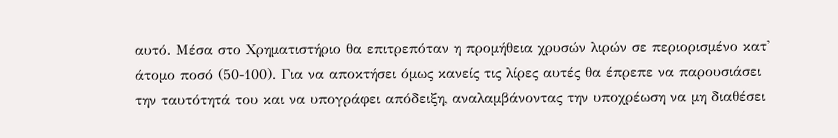αυτό. Μέσα στο Χρηματιστήριο θα επιτρεπόταν η προμήθεια χρυσών λιρών σε περιορισμένο κατ' άτομο ποσό (50-100). Για να αποκτήσει όμως κανείς τις λίρες αυτές θα έπρεπε να παρουσιάσει την ταυτότητά του και να υπογράφει απόδειξη, αναλαμβάνοντας την υποχρέωση να μη διαθέσει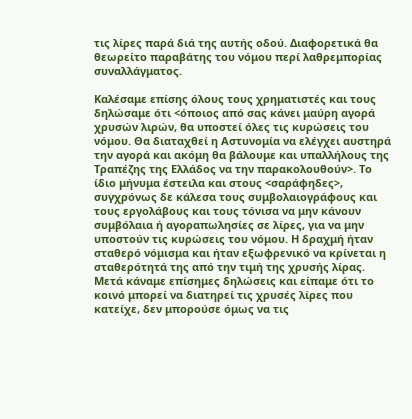τις λίρες παρά διά της αυτής οδού. Διαφορετικά θα θεωρείτο παραβάτης του νόμου περί λαθρεμπορίας συναλλάγματος.

Καλέσαμε επίσης όλους τους χρηματιστές και τους δηλώσαμε ότι <όποιος από σας κάνει μαύρη αγορά χρυσών λιρών, θα υποστεί όλες τις κυρώσεις του νόμου. Θα διαταχθεί η Αστυνομία να ελέγχει αυστηρά την αγορά και ακόμη θα βάλουμε και υπαλλήλους της Τραπέζης της Ελλάδος να την παρακολουθούν>. Το ίδιο μήνυμα έστειλα και στους <σαράφηδες>, συγχρόνως δε κάλεσα τους συμβολαιογράφους και τους εργολάβους και τους τόνισα να μην κάνουν συμβόλαια ή αγοραπωλησίες σε λίρες, για να μην υποστούν τις κυρώσεις του νόμου. Η δραχμή ήταν σταθερό νόμισμα και ήταν εξωφρενικό να κρίνεται η σταθερότητά της από την τιμή της χρυσής λίρας. Μετά κάναμε επίσημες δηλώσεις και είπαμε ότι το κοινό μπορεί να διατηρεί τις χρυσές λίρες που κατείχε, δεν μπορούσε όμως να τις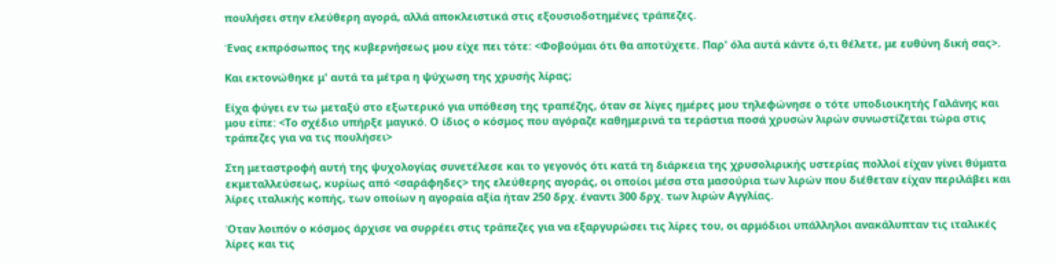πουλήσει στην ελεύθερη αγορά, αλλά αποκλειστικά στις εξουσιοδοτημένες τράπεζες.

Ένας εκπρόσωπος της κυβερνήσεως μου είχε πει τότε: <Φοβούμαι ότι θα αποτύχετε. Παρ' όλα αυτά κάντε ό,τι θέλετε, με ευθύνη δική σας>.

Και εκτονώθηκε μ' αυτά τα μέτρα η ψύχωση της χρυσής λίρας;

Είχα φύγει εν τω μεταξύ στο εξωτερικό για υπόθεση της τραπέζης, όταν σε λίγες ημέρες μου τηλεφώνησε ο τότε υποδιοικητής Γαλάνης και μου είπε: <Το σχέδιο υπήρξε μαγικό. Ο ίδιος ο κόσμος που αγόραζε καθημερινά τα τεράστια ποσά χρυσών λιρών συνωστίζεται τώρα στις τράπεζες για να τις πουλήσει>

Στη μεταστροφή αυτή της ψυχολογίας συνετέλεσε και το γεγονός ότι κατά τη διάρκεια της χρυσολιρικής υστερίας πολλοί είχαν γίνει θύματα εκμεταλλεύσεως, κυρίως από <σαράφηδες> της ελεύθερης αγοράς, οι οποίοι μέσα στα μασούρια των λιρών που διέθεταν είχαν περιλάβει και λίρες ιταλικής κοπής, των οποίων η αγοραία αξία ήταν 250 δρχ. έναντι 300 δρχ. των λιρών Αγγλίας.

Όταν λοιπόν ο κόσμος άρχισε να συρρέει στις τράπεζες για να εξαργυρώσει τις λίρες του, οι αρμόδιοι υπάλληλοι ανακάλυπταν τις ιταλικές λίρες και τις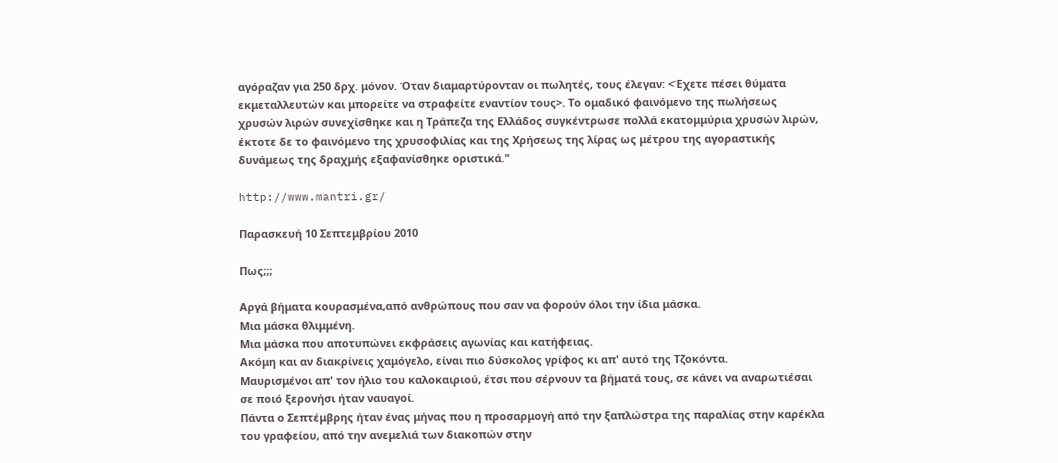αγόραζαν για 250 δρχ. μόνον. Όταν διαμαρτύρονταν οι πωλητές, τους έλεγαν: <Έχετε πέσει θύματα εκμεταλλευτών και μπορείτε να στραφείτε εναντίον τους>. Το ομαδικό φαινόμενο της πωλήσεως χρυσών λιρών συνεχίσθηκε και η Τράπεζα της Ελλάδος συγκέντρωσε πολλά εκατομμύρια χρυσών λιρών, έκτοτε δε το φαινόμενο της χρυσοφιλίας και της Χρήσεως της λίρας ως μέτρου της αγοραστικής δυνάμεως της δραχμής εξαφανίσθηκε οριστικά."

http://www.mantri.gr/

Παρασκευή 10 Σεπτεμβρίου 2010

Πως;;;

Αργά βήματα κουρασμένα,από ανθρώπους που σαν να φορούν όλοι την ίδια μάσκα.
Μια μάσκα θλιμμένη.
Μια μάσκα που αποτυπώνει εκφράσεις αγωνίας και κατήφειας.
Ακόμη και αν διακρίνεις χαμόγελο, είναι πιο δύσκολος γρίφος κι απ' αυτό της Τζοκόντα.
Μαυρισμένοι απ' τον ήλιο του καλοκαιριού, έτσι που σέρνουν τα βήματά τους, σε κάνει να αναρωτιέσαι σε ποιό ξερονήσι ήταν ναυαγοί.
Πάντα ο Σεπτέμβρης ήταν ένας μήνας που η προσαρμογή από την ξαπλώστρα της παραλίας στην καρέκλα του γραφείου, από την ανεμελιά των διακοπών στην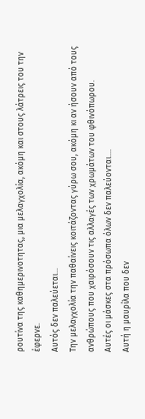ρουτίνα της καθημερινοτητας, μια μελαγχολία, ακόμη και στους λάτρεις του την έφερνε.
Αυτός δεν παλεύεται...
Την μελαγχολία την παθαίνεις κοιτάζοντας γύρω σου, ακόμη κι αν ήσουν από τους ανθρώπους που χαιρόσουν τις αλλαγές των χρωμάτων του φθινόπωρου.
Αυτές οι μάσκες στα πρόσωπα όλων δεν παλεύονται....
Αυτή η μαυρίλα που δεν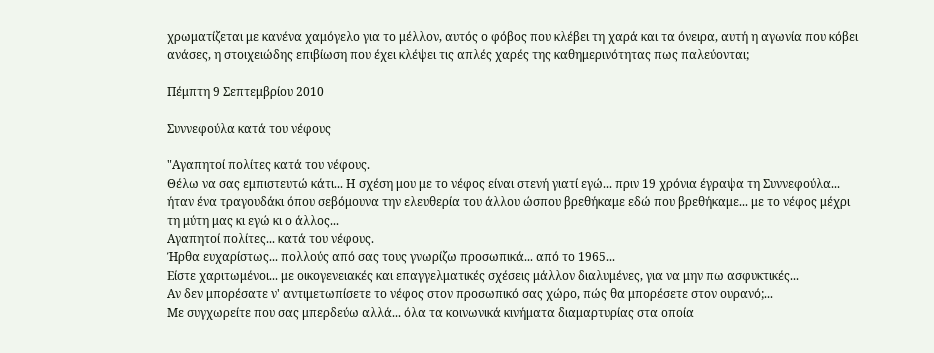χρωματίζεται με κανένα χαμόγελο για το μέλλον, αυτός ο φόβος που κλέβει τη χαρά και τα όνειρα, αυτή η αγωνία που κόβει ανάσες, η στοιχειώδης επιβίωση που έχει κλέψει τις απλές χαρές της καθημερινότητας πως παλεύονται;

Πέμπτη 9 Σεπτεμβρίου 2010

Συννεφούλα κατά του νέφους

"Αγαπητοί πολίτες κατά του νέφους.
Θέλω να σας εμπιστευτώ κάτι... Η σχέση μου με το νέφος είναι στενή γιατί εγώ... πριν 19 χρόνια έγραψα τη Συννεφούλα... ήταν ένα τραγουδάκι όπου σεβόμουνα την ελευθερία του άλλου ώσπου βρεθήκαμε εδώ που βρεθήκαμε... με το νέφος μέχρι τη μύτη μας κι εγώ κι ο άλλος...
Αγαπητοί πολίτες... κατά του νέφους.
Ήρθα ευχαρίστως... πολλούς από σας τους γνωρίζω προσωπικά... από το 1965...
Είστε χαριτωμένοι... με οικογενειακές και επαγγελματικές σχέσεις μάλλον διαλυμένες, για να μην πω ασφυκτικές...
Αν δεν μπορέσατε ν' αντιμετωπίσετε το νέφος στον προσωπικό σας χώρο, πώς θα μπορέσετε στον ουρανό;...
Με συγχωρείτε που σας μπερδεύω αλλά... όλα τα κοινωνικά κινήματα διαμαρτυρίας στα οποία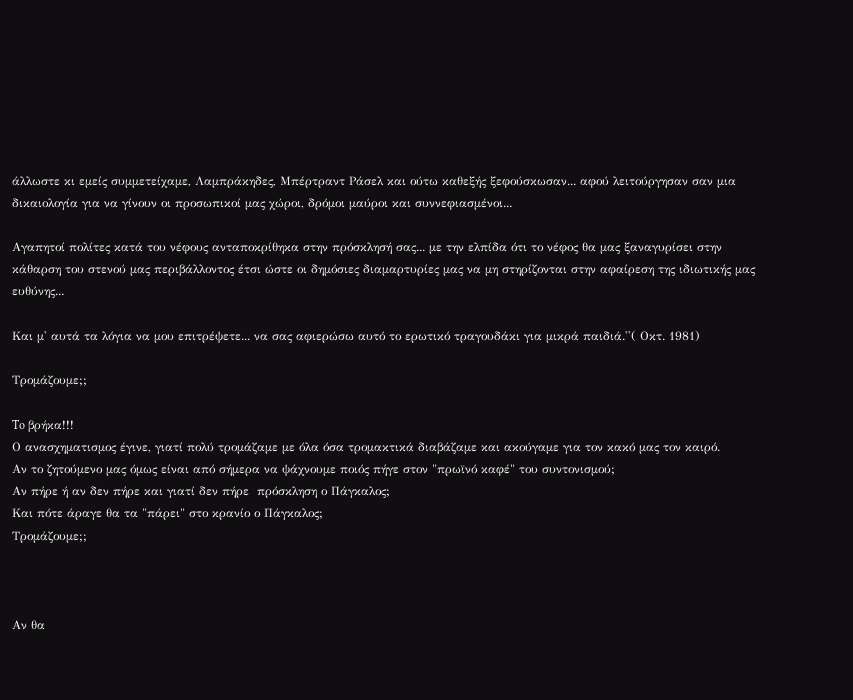άλλωστε κι εμείς συμμετείχαμε, Λαμπράκηδες, Μπέρτραντ Ράσελ και ούτω καθεξής ξεφούσκωσαν... αφού λειτούργησαν σαν μια δικαιολογία για να γίνουν οι προσωπικοί μας χώροι, δρόμοι μαύροι και συννεφιασμένοι...

Αγαπητοί πολίτες κατά του νέφους ανταποκρίθηκα στην πρόσκλησή σας... με την ελπίδα ότι το νέφος θα μας ξαναγυρίσει στην κάθαρση του στενού μας περιβάλλοντος έτσι ώστε οι δημόσιες διαμαρτυρίες μας να μη στηρίζονται στην αφαίρεση της ιδιωτικής μας ευθύνης...

Και μ' αυτά τα λόγια να μου επιτρέψετε... να σας αφιερώσω αυτό το ερωτικό τραγουδάκι για μικρά παιδιά.''( Οκτ. 1981)

Τρομάζουμε;;

To βρήκα!!!
Ο ανασχηματισμος έγινε, γιατί πολύ τρομάζαμε με όλα όσα τρομακτικά διαβάζαμε και ακούγαμε για τον κακό μας τον καιρό.
Αν το ζητούμενο μας όμως είναι από σήμερα να ψάχνουμε ποιός πήγε στον "πρωϊνό καφέ" του συντονισμού;
Αν πήρε ή αν δεν πήρε και γιατί δεν πήρε  πρόσκληση ο Πάγκαλος;
Και πότε άραγε θα τα "πάρει" στο κρανίο ο Πάγκαλος;
Τρομάζουμε;;



Αν θα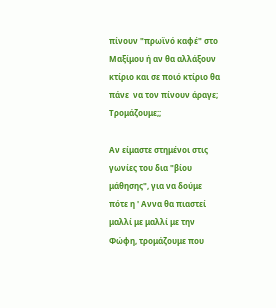πίνουν "πρωϊνό καφέ" στο Μαξίμου ή αν θα αλλάξουν κτίριο και σε ποιό κτίριο θα πάνε  να τον πίνουν άραγε;
Τρομάζουμε;;

Αν είμαστε στημένοι στις γωνίες του δια "βίου μάθησης", για να δούμε πότε η ' Αννα θα πιαστεί μαλλί με μαλλί με την Φώφη, τρομάζουμε που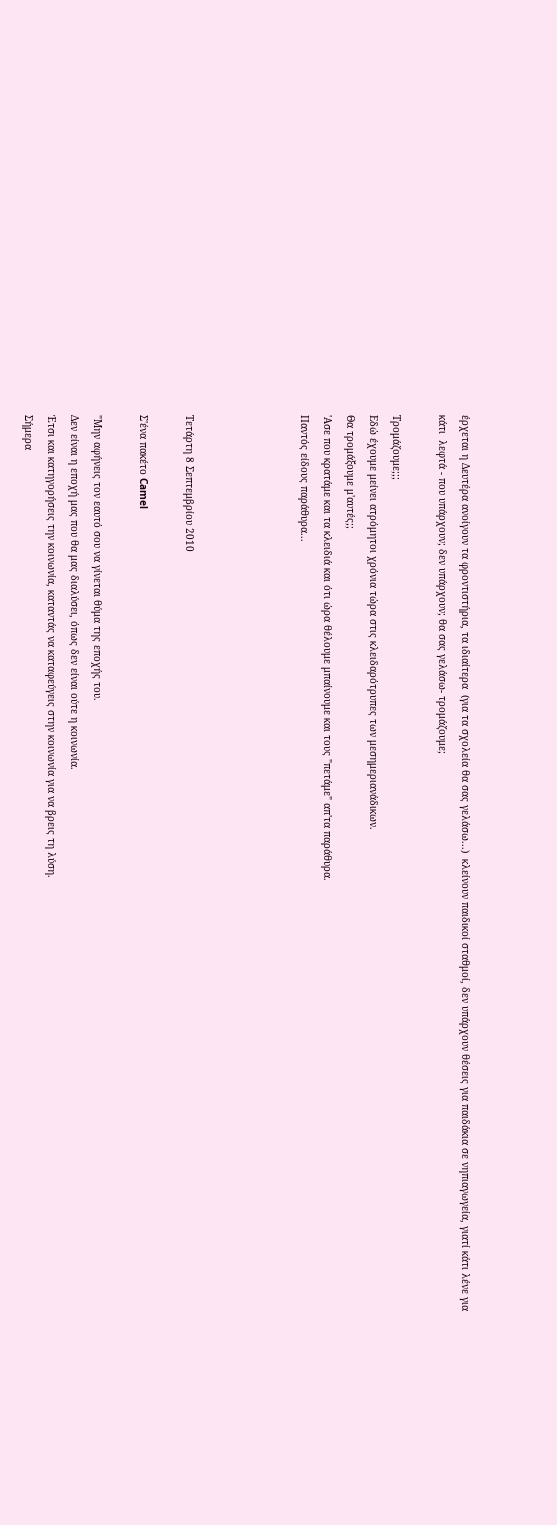έρχεται η Δευτέρα ανοίγουν τα φροντιστήρια, τα ιδιαίτερα  (για τα σχολεία θα σας γελάσω...)  κλείνουν παιδικοί σταθμοί, δεν υπάρχουν θέσεις για παιδάκια σε νηπιαγωγεία, γιατί κάτι λένε για κάτι  λεφτά - που υπάρχουν; δεν υπάρχουν; θα σας γελάσω- τρομάζουμε;

Τρομάζουμε;;;
Εδώ έχουμε μείνει ατρόμητοι χρόνια τώρα στις κλειδαρότρυπες των μεσημεριανάδικων.
Θα τρομάξουμε μ'αυτές;;
'Ασε που κρατάμε και τα κλειδιά και ότι ώρα θέλουμε μπαίνουμε και τους "πετάμε" απ'τα παράθυρα.
Παντός είδους παράθυρα...




Τετάρτη 8 Σεπτεμβρίου 2010

Σ'ένα πακέτο Camel

"Μην αφήνεις τον εαυτό σου να γίνεται θύμα της εποχής του.
Δεν είναι η εποχή μας που θα μας διαλύσει, όπως δεν είναι ούτε η κοινωνία.
Έτσι και κατηγορήσεις την κοινωνία, καταντάς να καταφεύγεις στην κοινωνία για να βρεις τη λύση.
Σήμερα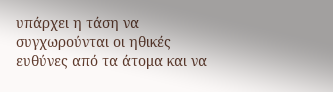υπάρχει η τάση να συγχωρούνται οι ηθικές ευθύνες από τα άτομα και να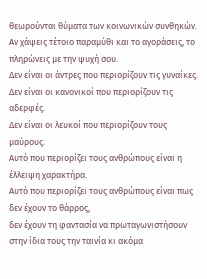θεωρούνται θύματα των κοινωνικών συνθηκών.
Αν χάψεις τέτοιο παραμύθι και το αγοράσεις, το πληρώνεις με την ψυχή σου.
Δεν είναι οι άντρες που περιορίζουν τις γυναίκες.
Δεν είναι οι κανονικοί που περιορίζουν τις αδερφές.
Δεν είναι οι λευκοί που περιορίζουν τους μαύρους.
Αυτό που περιορίζει τους ανθρώπους είναι η έλλειψη χαρακτήρα.
Αυτό που περιορίζει τους ανθρώπους είναι πως δεν έχουν το θάρρος,
δεν έχουν τη φαντασία να πρωταγωνιστήσουν στην ίδια τους την ταινία κι ακόμα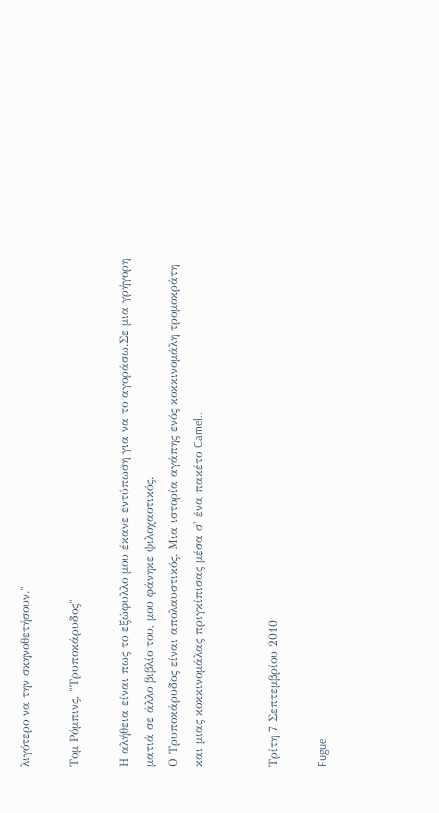λιγότερο να την σκηνοθετήσουν."

Τομ Ρόμπινς, "Τρυποκάρυδος"

Η αλήθεια είναι πως το εξώφυλλο μου έκανε εντύπωση για να το αγοράσω.Σε μια γρήγορη ματιά σε άλλο βιβλίο του, μου φάνηκε ψιλοχαοτικός.
Ο Τρυποκάρυδος είναι απολαυστικός. Μια ιστορία αγάπης ενός κοκκινομάλη τρομοκράτη και μιας κοκκινομάλας πριγκίπισας μέσα σ' ένα πακέτο Camel..


Τρίτη 7 Σεπτεμβρίου 2010

Fugue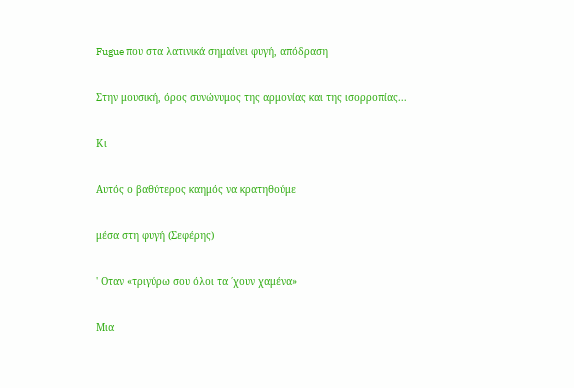Fugue που στα λατινικά σημαίνει φυγή, απόδραση

Στην μουσική, όρος συνώνυμος της αρμονίας και της ισορροπίας...

Κι

Αυτός ο βαθύτερος καημός να κρατηθούμε

μέσα στη φυγή (Σεφέρης)

' Οταν «τριγύρω σου όλοι τα ΄χουν χαμένα»

Μια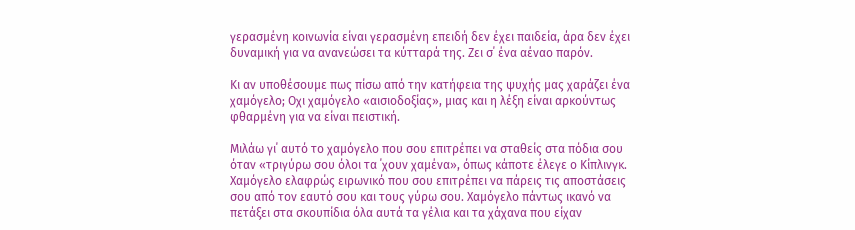γερασμένη κοινωνία είναι γερασμένη επειδή δεν έχει παιδεία, άρα δεν έχει δυναμική για να ανανεώσει τα κύτταρά της. Ζει σ΄ ένα αέναο παρόν.

Κι αν υποθέσουμε πως πίσω από την κατήφεια της ψυχής μας χαράζει ένα χαμόγελο; Οχι χαμόγελο «αισιοδοξίας», μιας και η λέξη είναι αρκούντως φθαρμένη για να είναι πειστική.

Μιλάω γι΄ αυτό το χαμόγελο που σου επιτρέπει να σταθείς στα πόδια σου όταν «τριγύρω σου όλοι τα ΄χουν χαμένα», όπως κάποτε έλεγε ο Κίπλινγκ. Χαμόγελο ελαφρώς ειρωνικό που σου επιτρέπει να πάρεις τις αποστάσεις σου από τον εαυτό σου και τους γύρω σου. Χαμόγελο πάντως ικανό να πετάξει στα σκουπίδια όλα αυτά τα γέλια και τα χάχανα που είχαν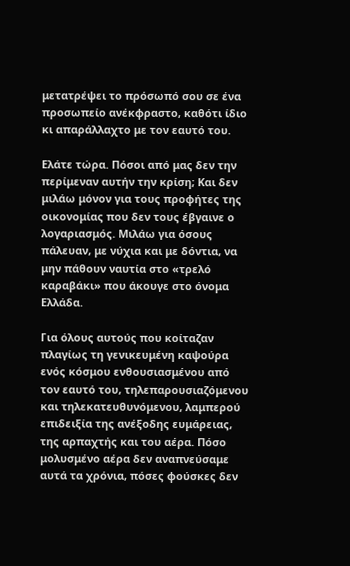μετατρέψει το πρόσωπό σου σε ένα προσωπείο ανέκφραστο, καθότι ίδιο κι απαράλλαχτο με τον εαυτό του.

Ελάτε τώρα. Πόσοι από μας δεν την περίμεναν αυτήν την κρίση; Και δεν μιλάω μόνον για τους προφήτες της οικονομίας που δεν τους έβγαινε ο λογαριασμός. Μιλάω για όσους πάλευαν, με νύχια και με δόντια, να μην πάθουν ναυτία στο «τρελό καραβάκι» που άκουγε στο όνομα Ελλάδα.

Για όλους αυτούς που κοίταζαν πλαγίως τη γενικευμένη καψούρα ενός κόσμου ενθουσιασμένου από τον εαυτό του, τηλεπαρουσιαζόμενου και τηλεκατευθυνόμενου, λαμπερού επιδειξία της ανέξοδης ευμάρειας, της αρπαχτής και του αέρα. Πόσο μολυσμένο αέρα δεν αναπνεύσαμε αυτά τα χρόνια, πόσες φούσκες δεν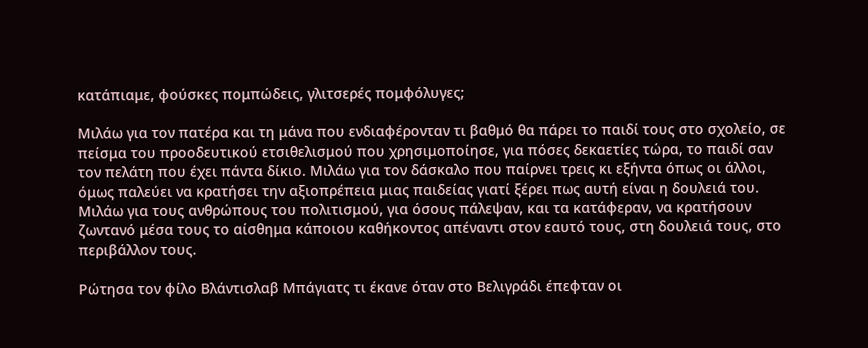κατάπιαμε, φούσκες πομπώδεις, γλιτσερές πομφόλυγες;

Μιλάω για τον πατέρα και τη μάνα που ενδιαφέρονταν τι βαθμό θα πάρει το παιδί τους στο σχολείο, σε πείσμα του προοδευτικού ετσιθελισμού που χρησιμοποίησε, για πόσες δεκαετίες τώρα, το παιδί σαν τον πελάτη που έχει πάντα δίκιο. Μιλάω για τον δάσκαλο που παίρνει τρεις κι εξήντα όπως οι άλλοι, όμως παλεύει να κρατήσει την αξιοπρέπεια μιας παιδείας γιατί ξέρει πως αυτή είναι η δουλειά του. Μιλάω για τους ανθρώπους του πολιτισμού, για όσους πάλεψαν, και τα κατάφεραν, να κρατήσουν ζωντανό μέσα τους το αίσθημα κάποιου καθήκοντος απέναντι στον εαυτό τους, στη δουλειά τους, στο περιβάλλον τους.

Ρώτησα τον φίλο Βλάντισλαβ Μπάγιατς τι έκανε όταν στο Βελιγράδι έπεφταν οι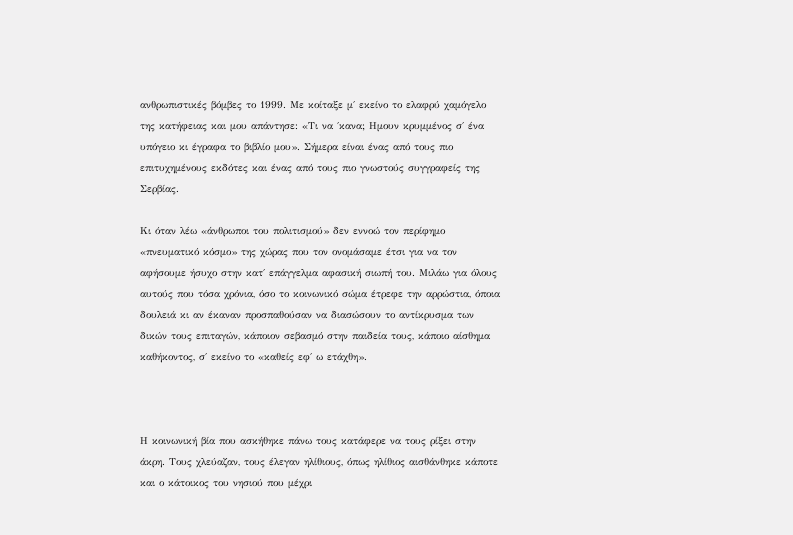ανθρωπιστικές βόμβες το 1999. Με κοίταξε μ΄ εκείνο το ελαφρύ χαμόγελο της κατήφειας και μου απάντησε: «Τι να ΄κανα; Ημουν κρυμμένος σ΄ ένα υπόγειο κι έγραφα το βιβλίο μου». Σήμερα είναι ένας από τους πιο επιτυχημένους εκδότες και ένας από τους πιο γνωστούς συγγραφείς της Σερβίας.

Κι όταν λέω «άνθρωποι του πολιτισμού» δεν εννοώ τον περίφημο «πνευματικό κόσμο» της χώρας που τον ονομάσαμε έτσι για να τον αφήσουμε ήσυχο στην κατ΄ επάγγελμα αφασική σιωπή του. Μιλάω για όλους αυτούς που τόσα χρόνια, όσο το κοινωνικό σώμα έτρεφε την αρρώστια, όποια δουλειά κι αν έκαναν προσπαθούσαν να διασώσουν το αντίκρυσμα των δικών τους επιταγών, κάποιον σεβασμό στην παιδεία τους, κάποιο αίσθημα καθήκοντος, σ΄ εκείνο το «καθείς εφ΄ ω ετάχθη».



Η κοινωνική βία που ασκήθηκε πάνω τους κατάφερε να τους ρίξει στην άκρη. Τους χλεύαζαν, τους έλεγαν ηλίθιους, όπως ηλίθιος αισθάνθηκε κάποτε και ο κάτοικος του νησιού που μέχρι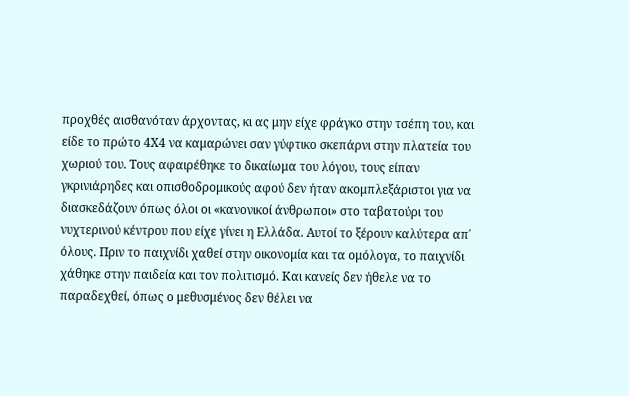προχθές αισθανόταν άρχοντας, κι ας μην είχε φράγκο στην τσέπη του, και είδε το πρώτο 4Χ4 να καμαρώνει σαν γύφτικο σκεπάρνι στην πλατεία του χωριού του. Τους αφαιρέθηκε το δικαίωμα του λόγου, τους είπαν γκρινιάρηδες και οπισθοδρομικούς αφού δεν ήταν ακομπλεξάριστοι για να διασκεδάζουν όπως όλοι οι «κανονικοί άνθρωποι» στο ταβατούρι του νυχτερινού κέντρου που είχε γίνει η Ελλάδα. Αυτοί το ξέρουν καλύτερα απ΄ όλους. Πριν το παιχνίδι χαθεί στην οικονομία και τα ομόλογα, το παιχνίδι χάθηκε στην παιδεία και τον πολιτισμό. Και κανείς δεν ήθελε να το παραδεχθεί, όπως ο μεθυσμένος δεν θέλει να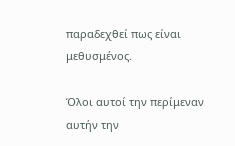παραδεχθεί πως είναι μεθυσμένος.

Όλοι αυτοί την περίμεναν αυτήν την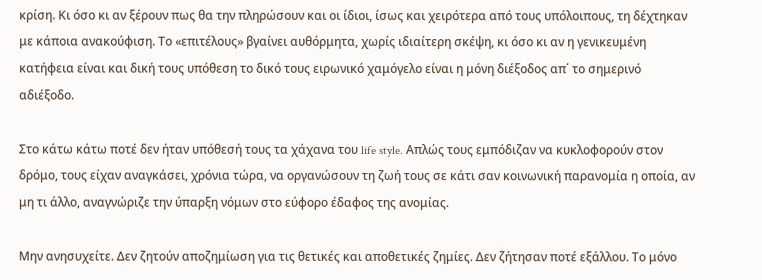κρίση. Κι όσο κι αν ξέρουν πως θα την πληρώσουν και οι ίδιοι, ίσως και χειρότερα από τους υπόλοιπους, τη δέχτηκαν με κάποια ανακούφιση. Το «επιτέλους» βγαίνει αυθόρμητα, χωρίς ιδιαίτερη σκέψη, κι όσο κι αν η γενικευμένη κατήφεια είναι και δική τους υπόθεση το δικό τους ειρωνικό χαμόγελο είναι η μόνη διέξοδος απ΄ το σημερινό αδιέξοδο.

Στο κάτω κάτω ποτέ δεν ήταν υπόθεσή τους τα χάχανα του life style. Απλώς τους εμπόδιζαν να κυκλοφορούν στον δρόμο, τους είχαν αναγκάσει, χρόνια τώρα, να οργανώσουν τη ζωή τους σε κάτι σαν κοινωνική παρανομία η οποία, αν μη τι άλλο, αναγνώριζε την ύπαρξη νόμων στο εύφορο έδαφος της ανομίας.

Μην ανησυχείτε. Δεν ζητούν αποζημίωση για τις θετικές και αποθετικές ζημίες. Δεν ζήτησαν ποτέ εξάλλου. Το μόνο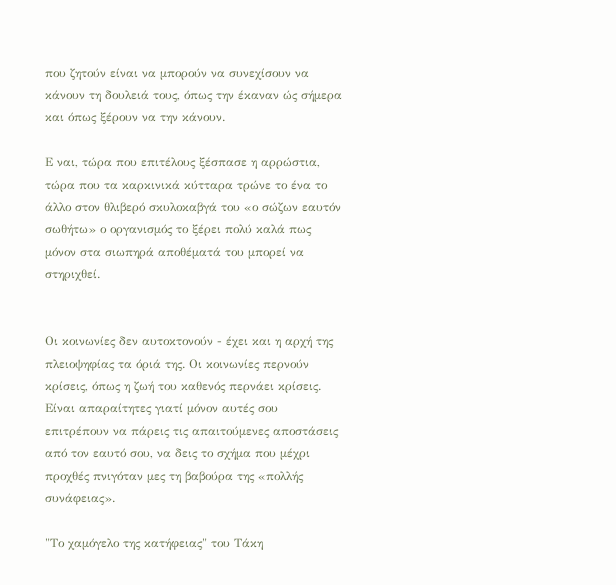που ζητούν είναι να μπορούν να συνεχίσουν να κάνουν τη δουλειά τους, όπως την έκαναν ώς σήμερα και όπως ξέρουν να την κάνουν.

Ε ναι, τώρα που επιτέλους ξέσπασε η αρρώστια, τώρα που τα καρκινικά κύτταρα τρώνε το ένα το άλλο στον θλιβερό σκυλοκαβγά του «ο σώζων εαυτόν σωθήτω» ο οργανισμός το ξέρει πολύ καλά πως μόνον στα σιωπηρά αποθέματά του μπορεί να στηριχθεί.


Οι κοινωνίες δεν αυτοκτονούν - έχει και η αρχή της πλειοψηφίας τα όριά της. Οι κοινωνίες περνούν κρίσεις, όπως η ζωή του καθενός περνάει κρίσεις. Είναι απαραίτητες γιατί μόνον αυτές σου επιτρέπουν να πάρεις τις απαιτούμενες αποστάσεις από τον εαυτό σου, να δεις το σχήμα που μέχρι προχθές πνιγόταν μες τη βαβούρα της «πολλής συνάφειας».

"Το χαμόγελο της κατήφειας" του Τάκη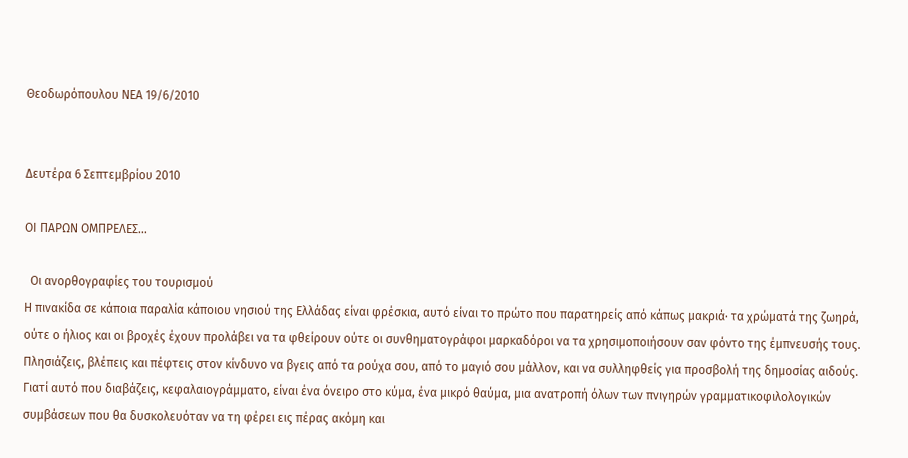Θεοδωρόπουλου ΝΕΑ 19/6/2010


Δευτέρα 6 Σεπτεμβρίου 2010

ΟΙ ΠΑΡΩΝ ΟΜΠΡΕΛΕΣ...

  Οι ανορθογραφίες του τουρισμού
Η πινακίδα σε κάποια παραλία κάποιου νησιού της Ελλάδας είναι φρέσκια, αυτό είναι το πρώτο που παρατηρείς από κάπως μακριά· τα χρώματά της ζωηρά, ούτε ο ήλιος και οι βροχές έχουν προλάβει να τα φθείρουν ούτε οι συνθηματογράφοι μαρκαδόροι να τα χρησιμοποιήσουν σαν φόντο της έμπνευσής τους.
Πλησιάζεις, βλέπεις και πέφτεις στον κίνδυνο να βγεις από τα ρούχα σου, από το μαγιό σου μάλλον, και να συλληφθείς για προσβολή της δημοσίας αιδούς.
Γιατί αυτό που διαβάζεις, κεφαλαιογράμματο, είναι ένα όνειρο στο κύμα, ένα μικρό θαύμα, μια ανατροπή όλων των πνιγηρών γραμματικοφιλολογικών συμβάσεων που θα δυσκολευόταν να τη φέρει εις πέρας ακόμη και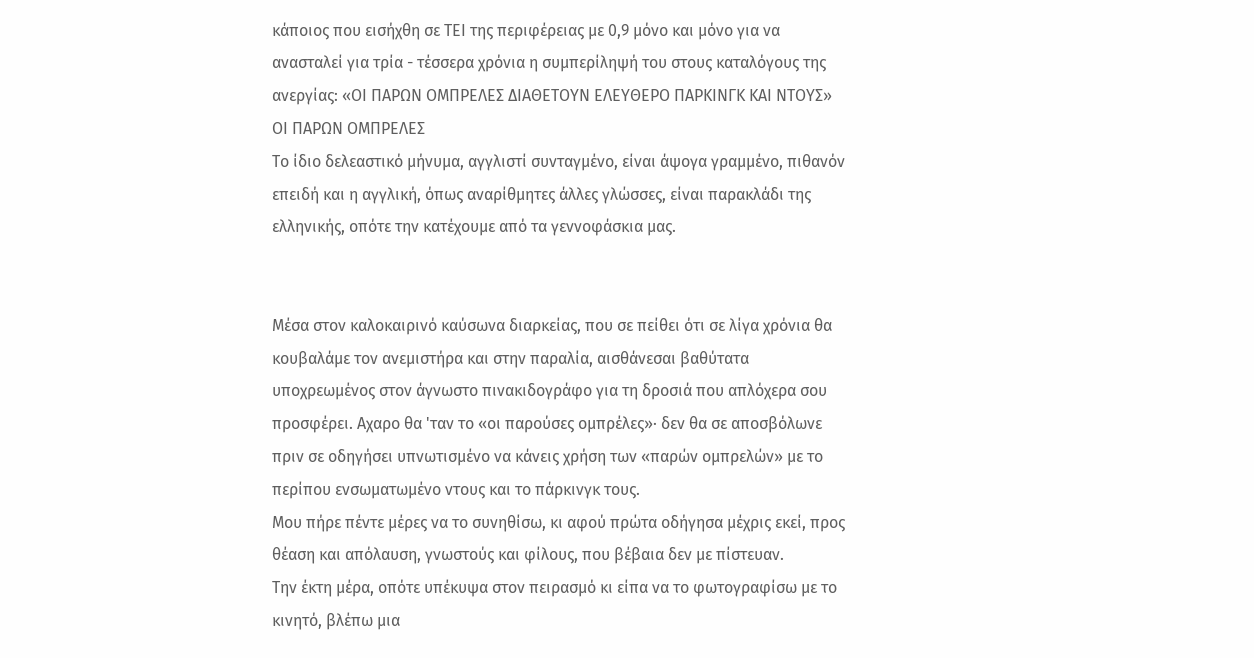κάποιος που εισήχθη σε ΤΕΙ της περιφέρειας με 0,9 μόνο και μόνο για να ανασταλεί για τρία - τέσσερα χρόνια η συμπερίληψή του στους καταλόγους της ανεργίας: «ΟΙ ΠΑΡΩΝ ΟΜΠΡΕΛΕΣ ΔΙΑΘΕΤΟΥΝ ΕΛΕΥΘΕΡΟ ΠΑΡΚΙΝΓΚ ΚΑΙ ΝΤΟΥΣ»
ΟΙ ΠΑΡΩΝ ΟΜΠΡΕΛΕΣ
Το ίδιο δελεαστικό μήνυμα, αγγλιστί συνταγμένο, είναι άψογα γραμμένο, πιθανόν επειδή και η αγγλική, όπως αναρίθμητες άλλες γλώσσες, είναι παρακλάδι της ελληνικής, οπότε την κατέχουμε από τα γεννοφάσκια μας.


Μέσα στον καλοκαιρινό καύσωνα διαρκείας, που σε πείθει ότι σε λίγα χρόνια θα κουβαλάμε τον ανεμιστήρα και στην παραλία, αισθάνεσαι βαθύτατα υποχρεωμένος στον άγνωστο πινακιδογράφο για τη δροσιά που απλόχερα σου προσφέρει. Αχαρο θα 'ταν το «οι παρούσες ομπρέλες»· δεν θα σε αποσβόλωνε πριν σε οδηγήσει υπνωτισμένο να κάνεις χρήση των «παρών ομπρελών» με το περίπου ενσωματωμένο ντους και το πάρκινγκ τους.
Μου πήρε πέντε μέρες να το συνηθίσω, κι αφού πρώτα οδήγησα μέχρις εκεί, προς θέαση και απόλαυση, γνωστούς και φίλους, που βέβαια δεν με πίστευαν.
Την έκτη μέρα, οπότε υπέκυψα στον πειρασμό κι είπα να το φωτογραφίσω με το κινητό, βλέπω μια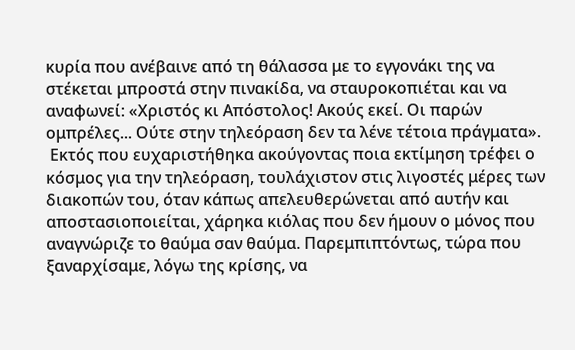κυρία που ανέβαινε από τη θάλασσα με το εγγονάκι της να στέκεται μπροστά στην πινακίδα, να σταυροκοπιέται και να αναφωνεί: «Χριστός κι Απόστολος! Ακούς εκεί. Οι παρών ομπρέλες... Ούτε στην τηλεόραση δεν τα λένε τέτοια πράγματα».
 Εκτός που ευχαριστήθηκα ακούγοντας ποια εκτίμηση τρέφει ο κόσμος για την τηλεόραση, τουλάχιστον στις λιγοστές μέρες των διακοπών του, όταν κάπως απελευθερώνεται από αυτήν και αποστασιοποιείται, χάρηκα κιόλας που δεν ήμουν ο μόνος που αναγνώριζε το θαύμα σαν θαύμα. Παρεμπιπτόντως, τώρα που ξαναρχίσαμε, λόγω της κρίσης, να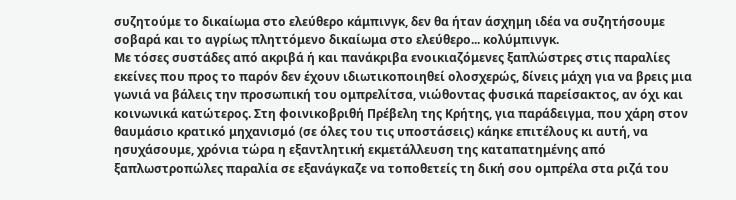συζητούμε το δικαίωμα στο ελεύθερο κάμπινγκ, δεν θα ήταν άσχημη ιδέα να συζητήσουμε σοβαρά και το αγρίως πληττόμενο δικαίωμα στο ελεύθερο... κολύμπινγκ.
Με τόσες συστάδες από ακριβά ή και πανάκριβα ενοικιαζόμενες ξαπλώστρες στις παραλίες εκείνες που προς το παρόν δεν έχουν ιδιωτικοποιηθεί ολοσχερώς, δίνεις μάχη για να βρεις μια γωνιά να βάλεις την προσωπική του ομπρελίτσα, νιώθοντας φυσικά παρείσακτος, αν όχι και κοινωνικά κατώτερος. Στη φοινικοβριθή Πρέβελη της Κρήτης, για παράδειγμα, που χάρη στον θαυμάσιο κρατικό μηχανισμό (σε όλες του τις υποστάσεις) κάηκε επιτέλους κι αυτή, να ησυχάσουμε, χρόνια τώρα η εξαντλητική εκμετάλλευση της καταπατημένης από ξαπλωστροπώλες παραλία σε εξανάγκαζε να τοποθετείς τη δική σου ομπρέλα στα ριζά του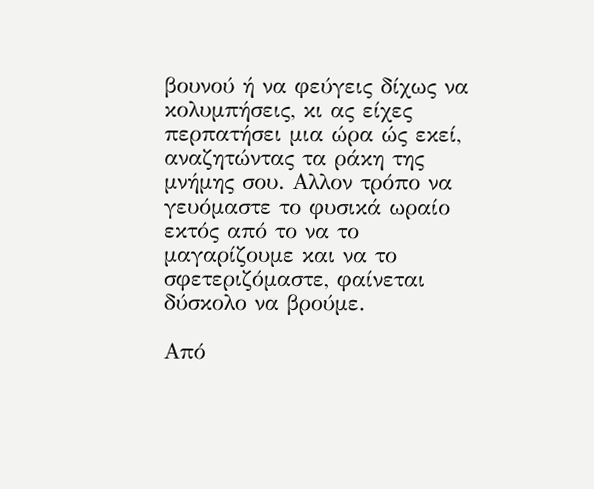βουνού ή να φεύγεις δίχως να κολυμπήσεις, κι ας είχες περπατήσει μια ώρα ώς εκεί, αναζητώντας τα ράκη της μνήμης σου. Αλλον τρόπο να γευόμαστε το φυσικά ωραίο εκτός από το να το μαγαρίζουμε και να το σφετεριζόμαστε, φαίνεται δύσκολο να βρούμε.

Από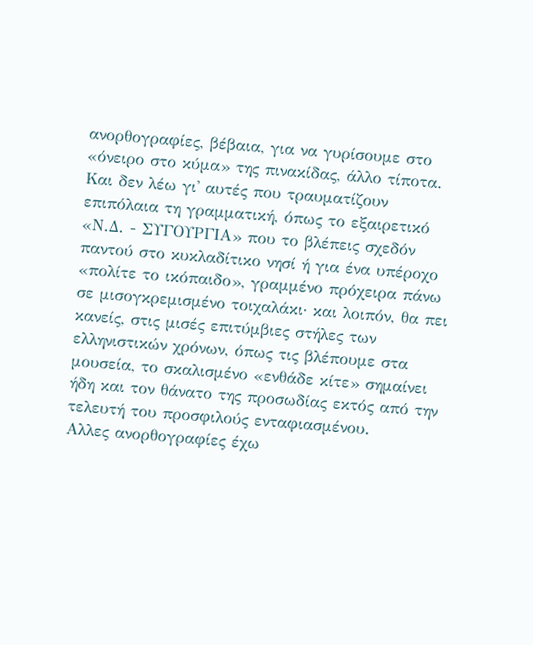ανορθογραφίες, βέβαια, για να γυρίσουμε στο «όνειρο στο κύμα» της πινακίδας, άλλο τίποτα. Και δεν λέω γι' αυτές που τραυματίζουν επιπόλαια τη γραμματική, όπως το εξαιρετικό «Ν.Δ. - ΣΥΓΟΥΡΓΙΑ» που το βλέπεις σχεδόν παντού στο κυκλαδίτικο νησί ή για ένα υπέροχο «πολίτε το ικόπαιδο», γραμμένο πρόχειρα πάνω σε μισογκρεμισμένο τοιχαλάκι· και λοιπόν, θα πει κανείς, στις μισές επιτύμβιες στήλες των ελληνιστικών χρόνων, όπως τις βλέπουμε στα μουσεία, το σκαλισμένο «ενθάδε κίτε» σημαίνει ήδη και τον θάνατο της προσωδίας εκτός από την τελευτή του προσφιλούς ενταφιασμένου.
Αλλες ανορθογραφίες έχω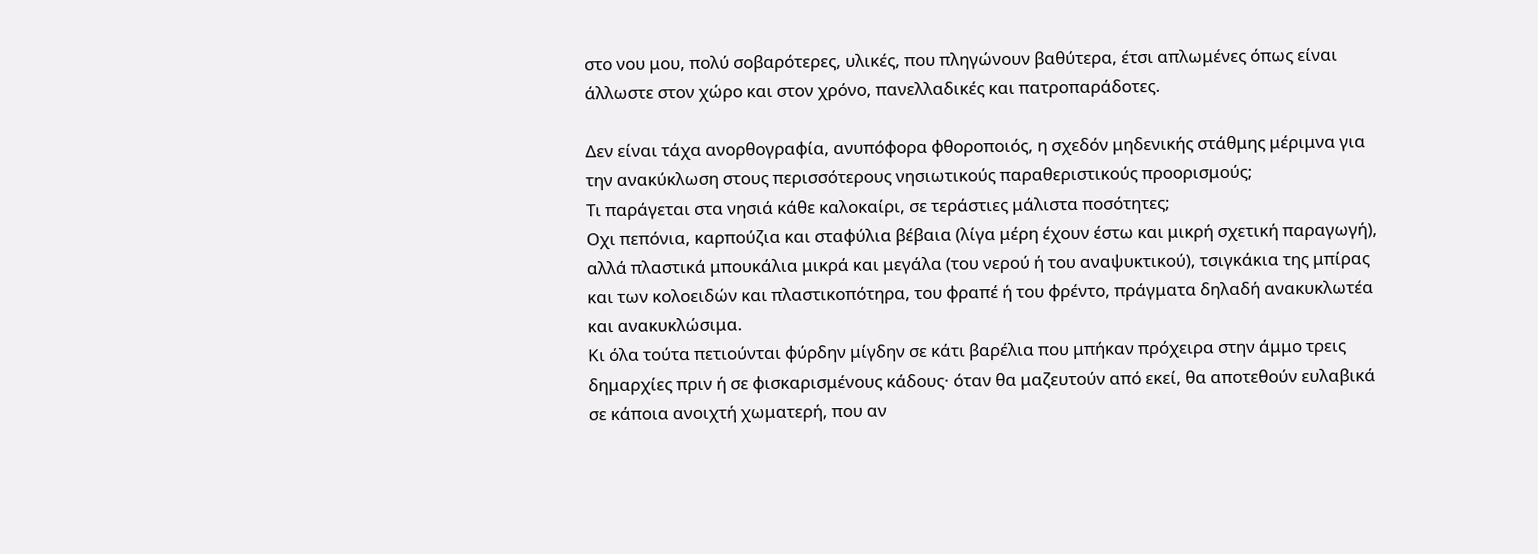στο νου μου, πολύ σοβαρότερες, υλικές, που πληγώνουν βαθύτερα, έτσι απλωμένες όπως είναι άλλωστε στον χώρο και στον χρόνο, πανελλαδικές και πατροπαράδοτες.

Δεν είναι τάχα ανορθογραφία, ανυπόφορα φθοροποιός, η σχεδόν μηδενικής στάθμης μέριμνα για την ανακύκλωση στους περισσότερους νησιωτικούς παραθεριστικούς προορισμούς;
Τι παράγεται στα νησιά κάθε καλοκαίρι, σε τεράστιες μάλιστα ποσότητες;
Οχι πεπόνια, καρπούζια και σταφύλια βέβαια (λίγα μέρη έχουν έστω και μικρή σχετική παραγωγή), αλλά πλαστικά μπουκάλια μικρά και μεγάλα (του νερού ή του αναψυκτικού), τσιγκάκια της μπίρας και των κολοειδών και πλαστικοπότηρα, του φραπέ ή του φρέντο, πράγματα δηλαδή ανακυκλωτέα και ανακυκλώσιμα.
Κι όλα τούτα πετιούνται φύρδην μίγδην σε κάτι βαρέλια που μπήκαν πρόχειρα στην άμμο τρεις δημαρχίες πριν ή σε φισκαρισμένους κάδους· όταν θα μαζευτούν από εκεί, θα αποτεθούν ευλαβικά σε κάποια ανοιχτή χωματερή, που αν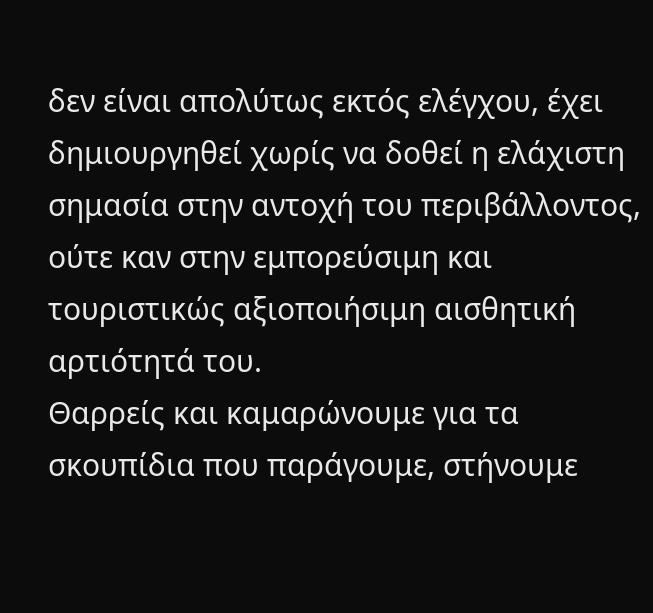δεν είναι απολύτως εκτός ελέγχου, έχει δημιουργηθεί χωρίς να δοθεί η ελάχιστη σημασία στην αντοχή του περιβάλλοντος, ούτε καν στην εμπορεύσιμη και τουριστικώς αξιοποιήσιμη αισθητική αρτιότητά του.
Θαρρείς και καμαρώνουμε για τα σκουπίδια που παράγουμε, στήνουμε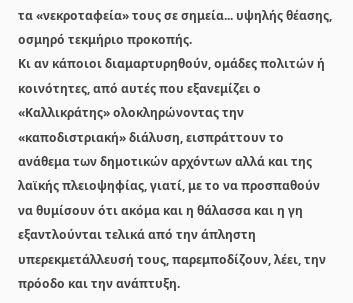τα «νεκροταφεία» τους σε σημεία... υψηλής θέασης, οσμηρό τεκμήριο προκοπής.
Κι αν κάποιοι διαμαρτυρηθούν, ομάδες πολιτών ή κοινότητες, από αυτές που εξανεμίζει ο «Καλλικράτης» ολοκληρώνοντας την «καποδιστριακή» διάλυση, εισπράττουν το ανάθεμα των δημοτικών αρχόντων αλλά και της λαϊκής πλειοψηφίας, γιατί, με το να προσπαθούν να θυμίσουν ότι ακόμα και η θάλασσα και η γη εξαντλούνται τελικά από την άπληστη υπερεκμετάλλευσή τους, παρεμποδίζουν, λέει, την πρόοδο και την ανάπτυξη.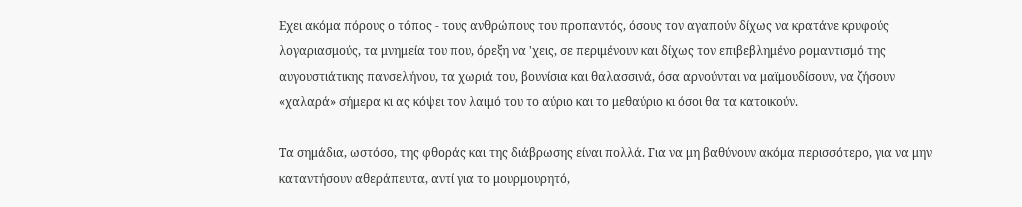Εχει ακόμα πόρους ο τόπος - τους ανθρώπους του προπαντός, όσους τον αγαπούν δίχως να κρατάνε κρυφούς λογαριασμούς, τα μνημεία του που, όρεξη να 'χεις, σε περιμένουν και δίχως τον επιβεβλημένο ρομαντισμό της αυγουστιάτικης πανσελήνου, τα χωριά του, βουνίσια και θαλασσινά, όσα αρνούνται να μαϊμουδίσουν, να ζήσουν «χαλαρά» σήμερα κι ας κόψει τον λαιμό του το αύριο και το μεθαύριο κι όσοι θα τα κατοικούν.

Τα σημάδια, ωστόσο, της φθοράς και της διάβρωσης είναι πολλά. Για να μη βαθύνουν ακόμα περισσότερο, για να μην καταντήσουν αθεράπευτα, αντί για το μουρμουρητό,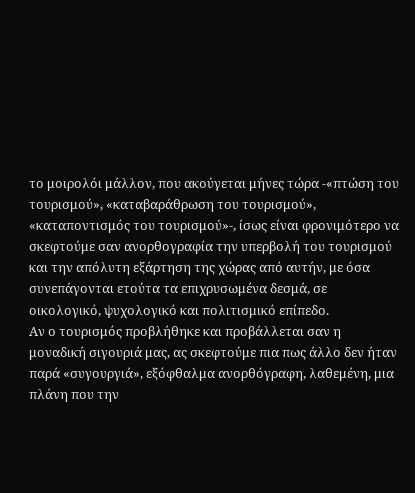το μοιρολόι μάλλον, που ακούγεται μήνες τώρα -«πτώση του τουρισμού», «καταβαράθρωση του τουρισμού», «καταποντισμός του τουρισμού»-, ίσως είναι φρονιμότερο να σκεφτούμε σαν ανορθογραφία την υπερβολή του τουρισμού και την απόλυτη εξάρτηση της χώρας από αυτήν, με όσα συνεπάγονται ετούτα τα επιχρυσωμένα δεσμά, σε οικολογικό, ψυχολογικό και πολιτισμικό επίπεδο.
Αν ο τουρισμός προβλήθηκε και προβάλλεται σαν η μοναδική σιγουριά μας, ας σκεφτούμε πια πως άλλο δεν ήταν παρά «συγουργιά», εξόφθαλμα ανορθόγραφη, λαθεμένη, μια πλάνη που την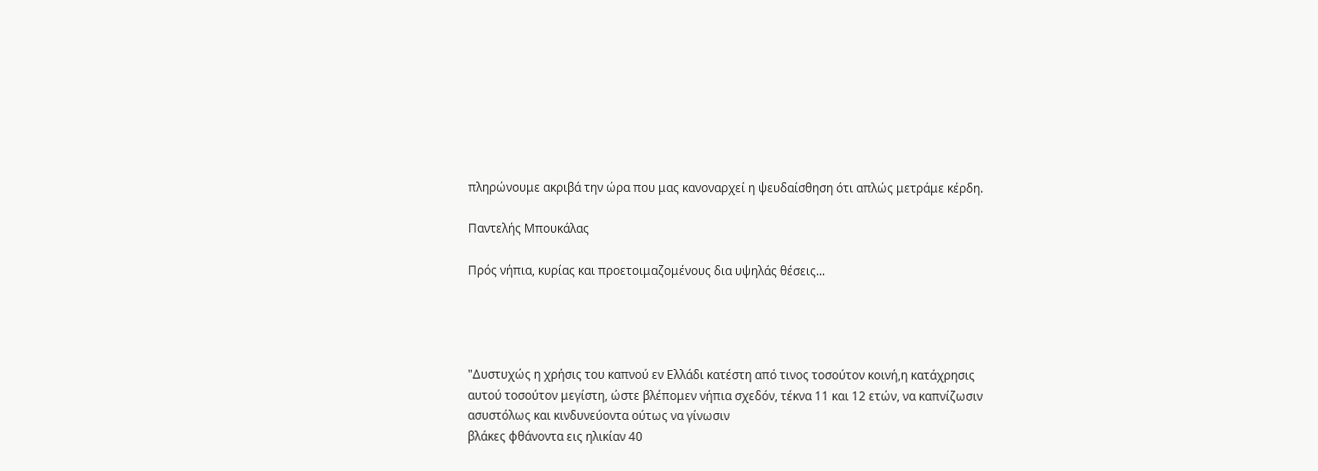πληρώνουμε ακριβά την ώρα που μας κανοναρχεί η ψευδαίσθηση ότι απλώς μετράμε κέρδη.

Παντελής Μπουκάλας

Πρός νήπια, κυρίας και προετοιμαζομένους δια υψηλάς θέσεις...




"Δυστυχώς η χρήσις του καπνού εν Ελλάδι κατέστη από τινος τοσούτον κοινή,η κατάχρησις αυτού τοσούτον μεγίστη, ώστε βλέπομεν νήπια σχεδόν, τέκνα 11 και 12 ετών, να καπνίζωσιν ασυστόλως και κινδυνεύοντα ούτως να γίνωσιν
βλάκες φθάνοντα εις ηλικίαν 40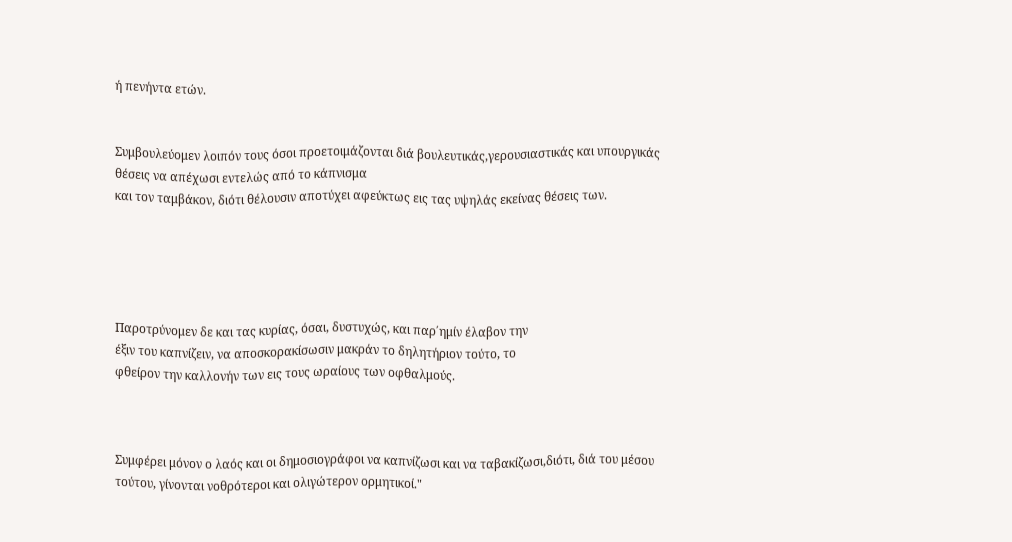ή πενήντα ετών.


Συμβουλεύομεν λοιπόν τους όσοι προετοιμάζονται διά βουλευτικάς,γερουσιαστικάς και υπουργικάς θέσεις να απέχωσι εντελώς από το κάπνισμα
και τον ταμβάκον, διότι θέλουσιν αποτύχει αφεύκτως εις τας υψηλάς εκείνας θέσεις των.





Παροτρύνομεν δε και τας κυρίας, όσαι, δυστυχώς, και παρ΄ημίν έλαβον την
έξιν του καπνίζειν, να αποσκορακίσωσιν μακράν το δηλητήριον τούτο, το
φθείρον την καλλονήν των εις τους ωραίους των οφθαλμούς.



Συμφέρει μόνον ο λαός και οι δημοσιογράφοι να καπνίζωσι και να ταβακίζωσι,διότι, διά του μέσου τούτου, γίνονται νοθρότεροι και ολιγώτερον ορμητικοί."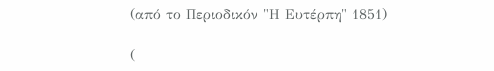(από το Περιοδικόν "Η Ευτέρπη" 1851)

(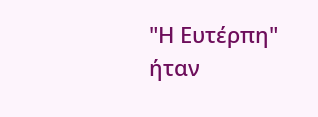"Η Ευτέρπη" ήταν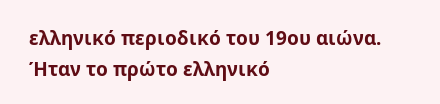ελληνικό περιοδικό του 19ου αιώνα.
Ήταν το πρώτο ελληνικό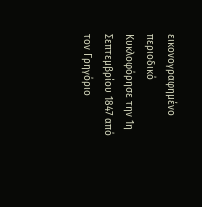εικονογραφημένο περιοδικό Κυκλοφόρησε την 1η Σεπτεμβρίου 1847 από τον Γρηγόριο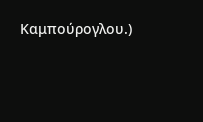Καμπούρογλου.)